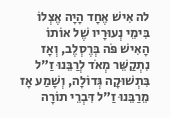לה אִישׁ אֶחָד הָיָה אֶצְלוֹ בִּימֵי נְעוּרָיו שֶׁל אוֹתוֹ הָאִישׁ פֹּה בְּרֶסְלֶב, וְאָז נִתְקַשֵּׁר מְאֹד לְרַבֵּנוּ זַ"ל בִּתְשׁוּקָה גְּדוֹלָה, וְשָׁמַע אָז מֵרַבֵּנוּ זַ"ל דִּבְרֵי תוֹרָה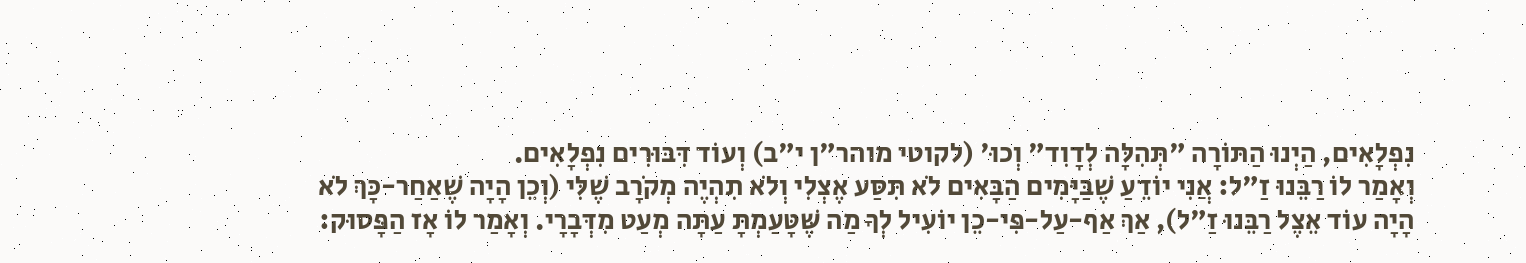נִפְלָאִים, הַיְנוּ הַתּוֹרָה "תְּהִלָּה לְדָוִד" וְכוּ' (לקוטי מוהר"ן י"ב) וְעוֹד דִּבּוּרִים נִפְלָאִים.
וְאָמַר לוֹ רַבֵּנוּ זַ"ל: אֲנִי יוֹדֵעַ שֶׁבַּיָּמִים הַבָּאִים לֹא תִּסַּע אֶצְלִי וְלֹא תִהְיֶה מְקֹרָב שֶׁלִּי (וְכֵן הָיָה שֶׁאַחַר-כָּךְ לֹא הָיָה עוֹד אֵצֶל רַבֵּנוּ זַ"ל), אַךְ אַף-עַל-פִּי-כֵן יוֹעִיל לְךָ מַה שֶּׁטָּעַמְתָּ עַתָּה מְעַט מִדְּבָרָי. וְאָמַר לוֹ אָז הַפָּסוּק: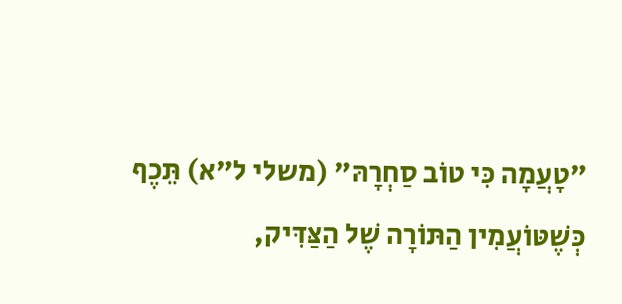"טָעֲמָה כִּי טוֹב סַחְרָהּ" (משלי ל"א) תֵּכֶף כְּשֶׁטּוֹעֲמִין הַתּוֹרָה שֶׁל הַצַּדִּיק,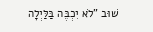שׁוּב "לֹא יִכְבֶּה בַּלַּיְלָה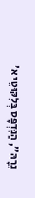נֵרָהּ", הַנִּדְפָּס בְּלִקּוּטֵי א'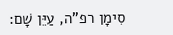סִימָן רפ"ה, עַיֵּן שָׁם: